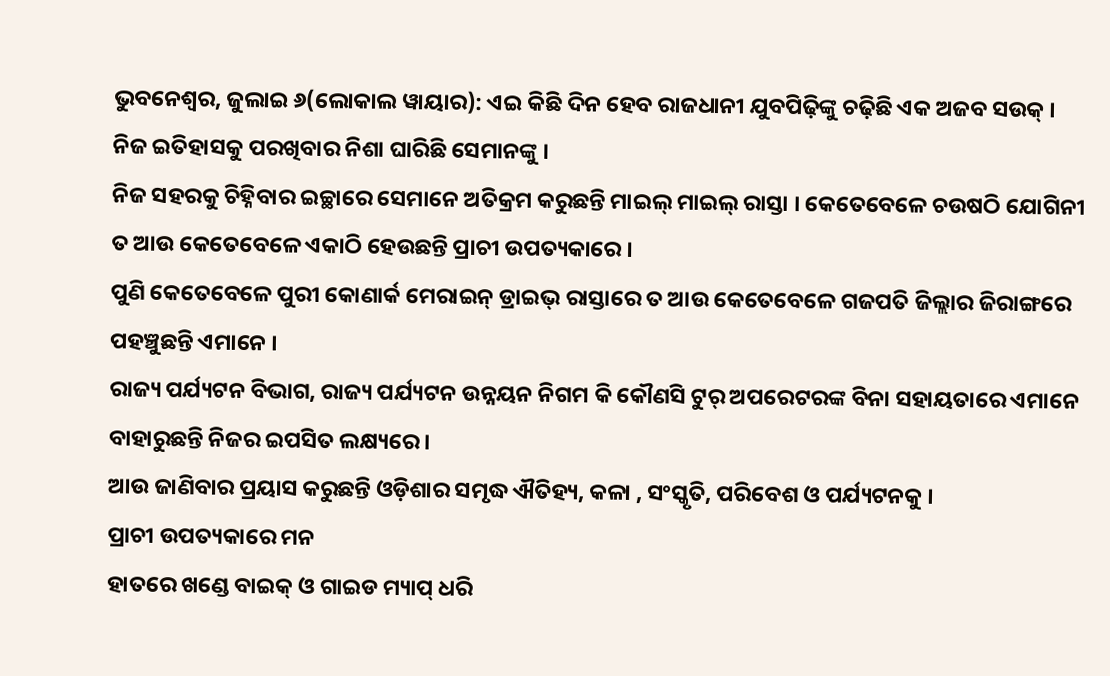ଭୁବନେଶ୍ୱର, ଜୁଲାଇ ୬(ଲୋକାଲ ୱାୟାର): ଏଇ କିଛି ଦିନ ହେବ ରାଜଧାନୀ ଯୁବପିଢ଼ିଙ୍କୁ ଚଢ଼ିଛି ଏକ ଅଜବ ସଉକ୍ । ନିଜ ଇତିହାସକୁ ପରଖିବାର ନିଶା ଘାରିଛି ସେମାନଙ୍କୁ ।
ନିଜ ସହରକୁ ଚିହ୍ନିବାର ଇଚ୍ଛାରେ ସେମାନେ ଅତିକ୍ରମ କରୁଛନ୍ତି ମାଇଲ୍ ମାଇଲ୍ ରାସ୍ତା । କେତେବେଳେ ଚଉଷଠି ଯୋଗିନୀ ତ ଆଉ କେତେବେଳେ ଏକାଠି ହେଉଛନ୍ତି ପ୍ରାଚୀ ଉପତ୍ୟକାରେ ।
ପୁଣି କେତେବେଳେ ପୁରୀ କୋଣାର୍କ ମେରାଇନ୍ ଡ୍ରାଇଭ୍ ରାସ୍ତାରେ ତ ଆଉ କେତେବେଳେ ଗଜପତି ଜିଲ୍ଲାର ଜିରାଙ୍ଗରେ ପହଞ୍ଚୁଛନ୍ତି ଏମାନେ ।
ରାଜ୍ୟ ପର୍ଯ୍ୟଟନ ବିଭାଗ, ରାଜ୍ୟ ପର୍ଯ୍ୟଟନ ଉନ୍ନୟନ ନିଗମ କି କୌଣସି ଟୁର୍ ଅପରେଟରଙ୍କ ବିନା ସହାୟତାରେ ଏମାନେ ବାହାରୁଛନ୍ତି ନିଜର ଇପସିତ ଲକ୍ଷ୍ୟରେ ।
ଆଉ ଜାଣିବାର ପ୍ରୟାସ କରୁଛନ୍ତି ଓଡ଼ିଶାର ସମୃଦ୍ଧ ଐତିହ୍ୟ, କଳା , ସଂସ୍କୃତି, ପରିବେଶ ଓ ପର୍ଯ୍ୟଟନକୁ ।
ପ୍ରାଚୀ ଉପତ୍ୟକାରେ ମନ
ହାତରେ ଖଣ୍ଡେ ବାଇକ୍ ଓ ଗାଇଡ ମ୍ୟାପ୍ ଧରି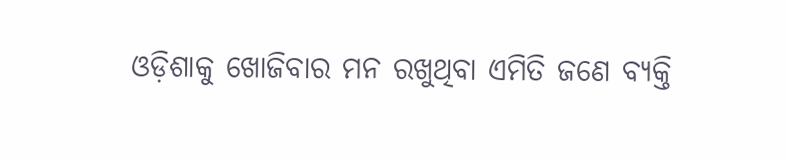ଓଡ଼ିଶାକୁ ଖୋଜିବାର ମନ ରଖୁଥିବା ଏମିତି ଜଣେ ବ୍ୟକ୍ତି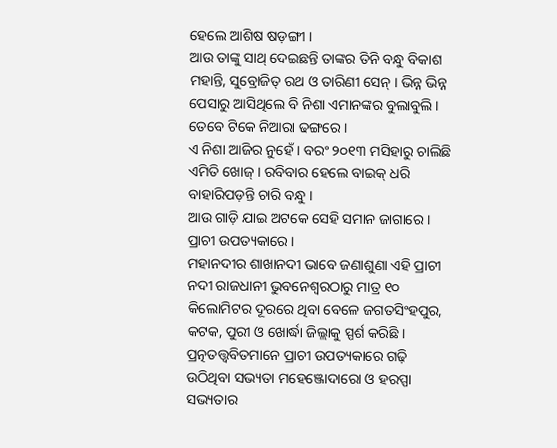ହେଲେ ଆଶିଷ ଷଡ଼ଙ୍ଗୀ ।
ଆଉ ତାଙ୍କୁ ସାଥ୍ ଦେଇଛନ୍ତି ତାଙ୍କର ତିନି ବନ୍ଧୁ ବିକାଶ ମହାନ୍ତି, ସୁବ୍ରୋଜିତ୍ ରଥ ଓ ତାରିଣୀ ସେନ୍ । ଭିନ୍ନ ଭିନ୍ନ ପେସାରୁ ଆସିଥିଲେ ବି ନିଶା ଏମାନଙ୍କର ବୁଲାବୁଲି । ତେବେ ଟିକେ ନିଆରା ଢଙ୍ଗରେ ।
ଏ ନିଶା ଆଜିର ନୁହେଁ । ବରଂ ୨୦୧୩ ମସିହାରୁ ଚାଲିଛି ଏମିତି ଖୋଜ୍ । ରବିବାର ହେଲେ ବାଇକ୍ ଧରି ବାହାରିପଡ଼ନ୍ତି ଚାରି ବନ୍ଧୁ ।
ଆଉ ଗାଡ଼ି ଯାଇ ଅଟକେ ସେହି ସମାନ ଜାଗାରେ । ପ୍ରାଚୀ ଉପତ୍ୟକାରେ ।
ମହାନଦୀର ଶାଖାନଦୀ ଭାବେ ଜଣାଶୁଣା ଏହି ପ୍ରାଚୀ ନଦୀ ରାଜଧାନୀ ଭୁବନେଶ୍ୱରଠାରୁ ମାତ୍ର ୧୦ କିଲୋମିଟର ଦୂରରେ ଥିବା ବେଳେ ଜଗତସିଂହପୁର, କଟକ, ପୁରୀ ଓ ଖୋର୍ଦ୍ଧା ଜିଲ୍ଲାକୁ ସ୍ପର୍ଶ କରିଛି ।
ପ୍ରତ୍ନତତ୍ତ୍ୱବିତମାନେ ପ୍ରାଚୀ ଉପତ୍ୟକାରେ ଗଢ଼ି ଉଠିଥିବା ସଭ୍ୟତା ମହେଞ୍ଜୋଦାରୋ ଓ ହରପ୍ପା ସଭ୍ୟତାର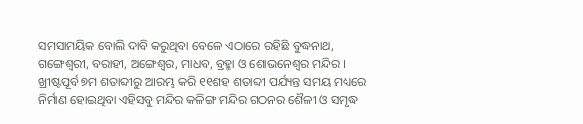ସମସାମୟିକ ବୋଲି ଦାବି କରୁଥିବା ବେଳେ ଏଠାରେ ରହିଛି ବୁଦ୍ଧନାଥ, ଗଙ୍ଗେଶ୍ୱରୀ, ବରାହୀ, ଅଙ୍ଗେଶ୍ୱର, ମାଧବ, ବ୍ରହ୍ମା ଓ ଶୋଭନେଶ୍ୱର ମନ୍ଦିର ।
ଖ୍ରୀଷ୍ଟପୂର୍ବ ୭ମ ଶତାବ୍ଦୀରୁ ଆରମ୍ଭ କରି ୧୧ଶହ ଶତାବ୍ଦୀ ପର୍ଯ୍ୟନ୍ତ ସମୟ ମଧ୍ୟରେ ନିର୍ମାଣ ହୋଇଥିବା ଏହିସବୁ ମନ୍ଦିର କଳିଙ୍ଗ ମନ୍ଦିର ଗଠନର ଶୈଳୀ ଓ ସମୃଦ୍ଧ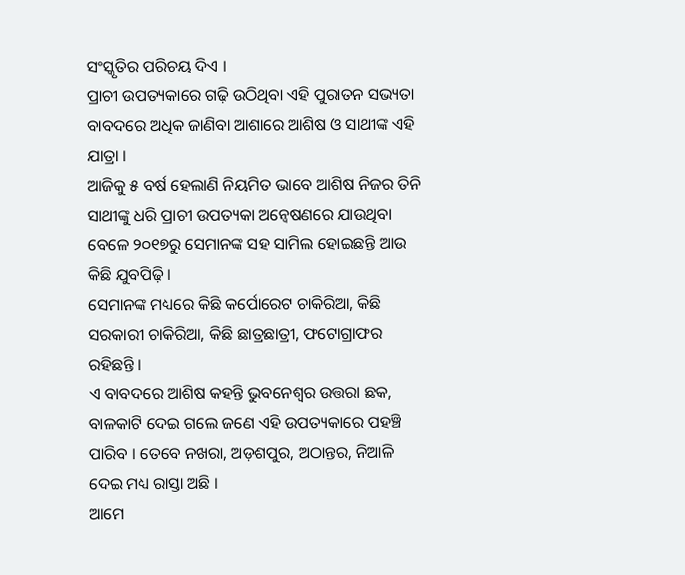ସଂସ୍କୃତିର ପରିଚୟ ଦିଏ ।
ପ୍ରାଚୀ ଉପତ୍ୟକାରେ ଗଢ଼ି ଉଠିଥିବା ଏହି ପୁରାତନ ସଭ୍ୟତା ବାବଦରେ ଅଧିକ ଜାଣିବା ଆଶାରେ ଆଶିଷ ଓ ସାଥୀଙ୍କ ଏହି ଯାତ୍ରା ।
ଆଜିକୁ ୫ ବର୍ଷ ହେଲାଣି ନିୟମିତ ଭାବେ ଆଶିଷ ନିଜର ତିନି ସାଥୀଙ୍କୁ ଧରି ପ୍ରାଚୀ ଉପତ୍ୟକା ଅନ୍ୱେଷଣରେ ଯାଉଥିବା ବେଳେ ୨୦୧୭ରୁ ସେମାନଙ୍କ ସହ ସାମିଲ ହୋଇଛନ୍ତି ଆଉ କିଛି ଯୁବପିଢ଼ି ।
ସେମାନଙ୍କ ମଧ୍ୟରେ କିଛି କର୍ପୋରେଟ ଚାକିରିଆ, କିଛି ସରକାରୀ ଚାକିରିଆ, କିଛି ଛାତ୍ରଛାତ୍ରୀ, ଫଟୋଗ୍ରାଫର ରହିଛନ୍ତି ।
ଏ ବାବଦରେ ଆଶିଷ କହନ୍ତି ଭୁବନେଶ୍ୱର ଉତ୍ତରା ଛକ, ବାଳକାଟି ଦେଇ ଗଲେ ଜଣେ ଏହି ଉପତ୍ୟକାରେ ପହଞ୍ଚି ପାରିବ । ତେବେ ନଖରା, ଅଡ଼ଶପୁର, ଅଠାନ୍ତର, ନିଆଳି ଦେଇ ମଧ୍ୟ ରାସ୍ତା ଅଛି ।
ଆମେ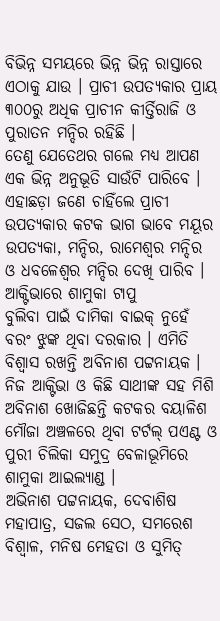ବିଭିନ୍ନ ସମୟରେ ଭିନ୍ନ ଭିନ୍ନ ରାସ୍ତାରେ ଏଠାକୁ ଯାଉ । ପ୍ରାଚୀ ଉପତ୍ୟକାର ପ୍ରାୟ ୩୦୦ରୁ ଅଧିକ ପ୍ରାଚୀନ କୀର୍ତ୍ତିରାଜି ଓ ପୁରାତନ ମନ୍ଦିର ରହିଛି ।
ତେଣୁ ଯେତେଥର ଗଲେ ମଧ୍ୟ ଆପଣ ଏକ ଭିନ୍ନ ଅନୁଭୂତି ସାଉଁଟି ପାରିବେ ।
ଏହାଛଡ଼ା ଜଣେ ଚାହିଁଲେ ପ୍ରାଚୀ ଉପତ୍ୟକାର କଟକ ଭାଗ ଭାବେ ମୟୂର ଉପତ୍ୟକା, ମନ୍ଦିର, ରାମେଶ୍ୱର ମନ୍ଦିର ଓ ଧବଳେଶ୍ୱର ମନ୍ଦିର ଦେଖି ପାରିବ ।
ଆକ୍ଟିଭାରେ ଶାମୁକା ଟାପୁ
ବୁଲିବା ପାଇଁ ଦାମିକା ବାଇକ୍ ନୁହେଁ ବରଂ ଝୁଙ୍କ ଥିବା ଦରକାର । ଏମିତି ବିଶ୍ୱାସ ରଖନ୍ତି ଅବିନାଶ ପଟ୍ଟନାୟକ ।
ନିଜ ଆକ୍ଟିଭା ଓ କିଛି ସାଥୀଙ୍କ ସହ ମିଶି ଅବିନାଶ ଖୋଜିଛନ୍ତି କଟକର ବୟାଳିଶ ମୌଜା ଅଞ୍ଚଳରେ ଥିବା ଟର୍ଟଲ୍ ପଏଣ୍ଟ ଓ ପୁରୀ ଚିଲିକା ସମୁଦ୍ର ବେଳାଭୂମିରେ ଶାମୁକା ଆଇଲ୍ୟାଣ୍ଡ ।
ଅଭିନାଶ ପଟ୍ଟନାୟକ, ଦେବାଶିଷ ମହାପାତ୍ର, ସଜଲ ସେଠ, ସମରେଶ ବିଶ୍ୱାଳ, ମନିଷ ମେହତା ଓ ସୁମିତ୍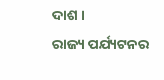ଦାଶ ।
ରାଜ୍ୟ ପର୍ଯ୍ୟଟନର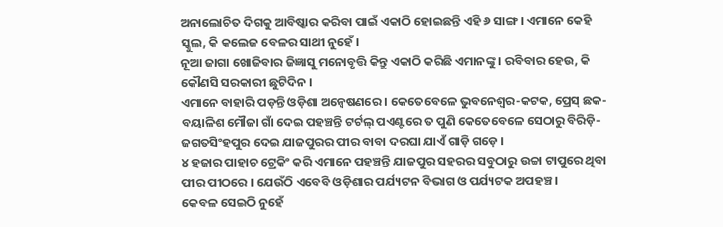ଅନାଲୋଚିତ ଦିଗକୁ ଆବିଷ୍କାର କରିବା ପାଇଁ ଏକାଠି ହୋଇଛନ୍ତି ଏହି ୬ ସାଙ୍ଗ । ଏମାନେ କେହି ସ୍କୁଲ, କି କଲେଜ ବେଳର ସାଥୀ ନୁହେଁ ।
ନୂଆ ଜାଗା ଖୋଜିବାର ଜିଜ୍ଞାସୁ ମନୋବୃତ୍ତି କିନ୍ତୁ ଏକାଠି କରିଛି ଏମାନଙ୍କୁ । ରବିବାର ହେଉ, କି କୌଣସି ସରକାରୀ ଛୁଟିଦିନ ।
ଏମାନେ ବାହାରି ପଡ଼ନ୍ତି ଓଡ଼ିଶା ଅନ୍ୱେଷଣରେ । କେତେବେଳେ ଭୁବନେଶ୍ୱର-କଟକ, ପ୍ରେସ୍ ଛକ-ବୟାଳିଶ ମୌଜା ଗାଁ ଦେଇ ପହଞ୍ଚନ୍ତି ଟର୍ଟଲ୍ ପଏଣ୍ଟରେ ତ ପୁଣି କେତେବେଳେ ସେଠାରୁ ବିରିଡ଼ି-ଜଗତସିଂହପୁର ଦେଇ ଯାଜପୁରର ପୀର ବାବା ଦରଘା ଯାଏଁ ଗାଡ଼ି ଗଡ଼େ ।
୪ ହଜାର ପାହାଚ ଟ୍ରେକିଂ କରି ଏମାନେ ପହଞ୍ଚନ୍ତି ଯାଜପୁର ସହରର ସବୁଠାରୁ ଉଚ୍ଚା ଟାପୁରେ ଥିବା ପୀର ପୀଠରେ । ଯେଉଁଠି ଏବେବି ଓଡ଼ିଶାର ପର୍ଯ୍ୟଟନ ବିଭାଗ ଓ ପର୍ଯ୍ୟଟକ ଅପହଞ୍ଚ ।
କେବଳ ସେଇଠି ନୁହେଁ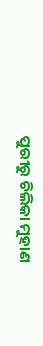ପୁରୀରୁ ଚିଲିକା ମୁହାଣ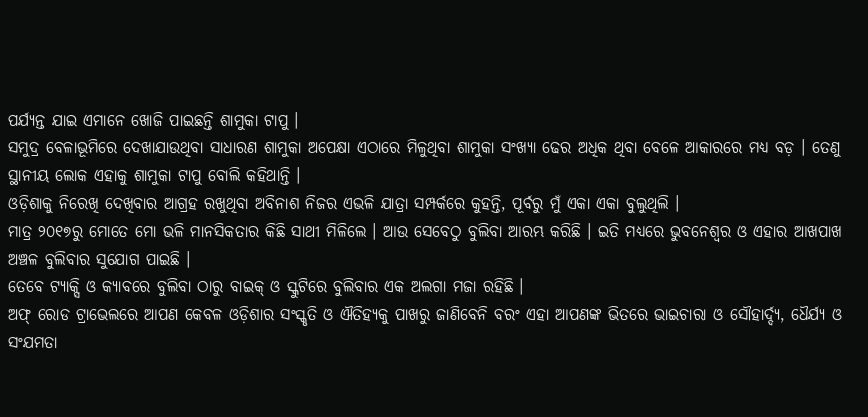ପର୍ଯ୍ୟନ୍ତ ଯାଇ ଏମାନେ ଖୋଜି ପାଇଛନ୍ତି ଶାମୁକା ଟାପୁ ।
ସମୁଦ୍ର ବେଳାଭୂମିରେ ଦେଖାଯାଉଥିବା ସାଧାରଣ ଶାମୁକା ଅପେକ୍ଷା ଏଠାରେ ମିଳୁଥିବା ଶାମୁକା ସଂଖ୍ୟା ଢେର ଅଧିକ ଥିବା ବେଳେ ଆକାରରେ ମଧ୍ୟ ବଡ଼ । ତେଣୁ ସ୍ଥାନୀୟ ଲୋକ ଏହାକୁ ଶାମୁକା ଟାପୁ ବୋଲି କହିଥାନ୍ତି ।
ଓଡ଼ିଶାକୁ ନିରେଖି ଦେଖିବାର ଆଗ୍ରହ ରଖୁଥିବା ଅବିନାଶ ନିଜର ଏଭଳି ଯାତ୍ରା ସମ୍ପର୍କରେ କୁହନ୍ତି, ପୂର୍ବରୁ ମୁଁ ଏକା ଏକା ବୁଲୁଥିଲି ।
ମାତ୍ର ୨୦୧୭ରୁ ମୋତେ ମୋ ଭଳି ମାନସିକତାର କିଛି ସାଥୀ ମିଳିଲେ । ଆଉ ସେବେଠୁ ବୁଲିବା ଆରମ୍ଭ କରିଛି । ଇତି ମଧ୍ୟରେ ଭୁବନେଶ୍ୱର ଓ ଏହାର ଆଖପାଖ ଅଞ୍ଚଳ ବୁଲିବାର ସୁଯୋଗ ପାଇଛି ।
ତେବେ ଟ୍ୟାକ୍ସି ଓ କ୍ୟାବରେ ବୁଲିବା ଠାରୁ ବାଇକ୍ ଓ ସ୍କୁଟିରେ ବୁଲିବାର ଏକ ଅଲଗା ମଜା ରହିଛି ।
ଅଫ୍ ରୋଡ ଟ୍ରାଭେଲରେ ଆପଣ କେବଳ ଓଡ଼ିଶାର ସଂସ୍କୃତି ଓ ଐତିହ୍ୟକୁ ପାଖରୁ ଜାଣିବେନି ବରଂ ଏହା ଆପଣଙ୍କ ଭିତରେ ଭାଇଚାରା ଓ ସୌହାର୍ଦ୍ଦ୍ୟ, ଧୈର୍ଯ୍ୟ ଓ ସଂଯମତା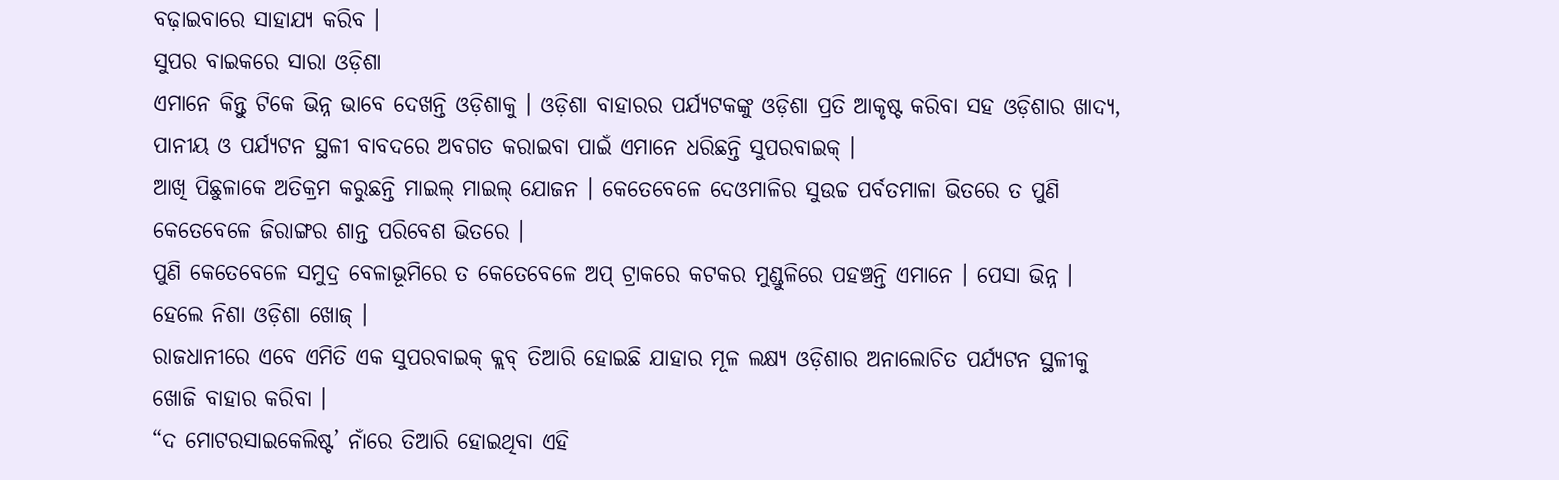ବଢ଼ାଇବାରେ ସାହାଯ୍ୟ କରିବ ।
ସୁପର ବାଇକରେ ସାରା ଓଡ଼ିଶା
ଏମାନେ କିନ୍ତୁ ଟିକେ ଭିନ୍ନ ଭାବେ ଦେଖନ୍ତି ଓଡ଼ିଶାକୁ । ଓଡ଼ିଶା ବାହାରର ପର୍ଯ୍ୟଟକଙ୍କୁ ଓଡ଼ିଶା ପ୍ରତି ଆକୃଷ୍ଟ କରିବା ସହ ଓଡ଼ିଶାର ଖାଦ୍ୟ, ପାନୀୟ ଓ ପର୍ଯ୍ୟଟନ ସ୍ଥଳୀ ବାବଦରେ ଅବଗତ କରାଇବା ପାଇଁ ଏମାନେ ଧରିଛନ୍ତି ସୁପରବାଇକ୍ ।
ଆଖି ପିଛୁଳାକେ ଅତିକ୍ରମ କରୁଛନ୍ତି ମାଇଲ୍ ମାଇଲ୍ ଯୋଜନ । କେତେବେଳେ ଦେଓମାଳିର ସୁଉଚ୍ଚ ପର୍ବତମାଳା ଭିତରେ ତ ପୁଣି କେତେବେଳେ ଜିରାଙ୍ଗର ଶାନ୍ତ ପରିବେଶ ଭିତରେ ।
ପୁଣି କେତେବେଳେ ସମୁଦ୍ର ବେଳାଭୂମିରେ ତ କେତେବେଳେ ଅପ୍ ଟ୍ରାକରେ କଟକର ମୁଣ୍ଡୁଳିରେ ପହଞ୍ଚନ୍ତି ଏମାନେ । ପେସା ଭିନ୍ନ । ହେଲେ ନିଶା ଓଡ଼ିଶା ଖୋଜ୍ ।
ରାଜଧାନୀରେ ଏବେ ଏମିତି ଏକ ସୁପରବାଇକ୍ କ୍ଲବ୍ ତିଆରି ହୋଇଛି ଯାହାର ମୂଳ ଲକ୍ଷ୍ୟ ଓଡ଼ିଶାର ଅନାଲୋଚିତ ପର୍ଯ୍ୟଟନ ସ୍ଥଳୀକୁ ଖୋଜି ବାହାର କରିବା ।
“ଦ ମୋଟରସାଇକେଲିଷ୍ଟ’ ନାଁରେ ତିଆରି ହୋଇଥିବା ଏହି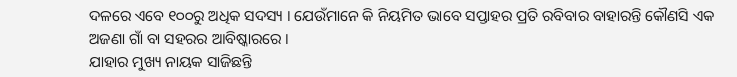ଦଳରେ ଏବେ ୧୦୦ରୁ ଅଧିକ ସଦସ୍ୟ । ଯେଉଁମାନେ କି ନିୟମିତ ଭାବେ ସପ୍ତାହର ପ୍ରତି ରବିବାର ବାହାରନ୍ତି କୌଣସି ଏକ ଅଜଣା ଗାଁ ବା ସହରର ଆବିଷ୍କାରରେ ।
ଯାହାର ମୁଖ୍ୟ ନାୟକ ସାଜିଛନ୍ତି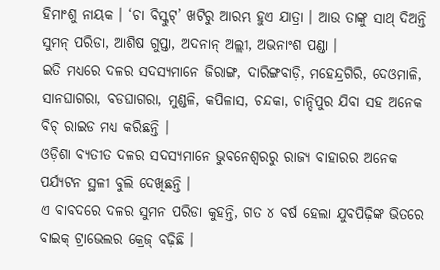ହିମାଂଶୁ ନାୟକ । ‘ଚା ବିସ୍କୁଟ୍’ ଖଟିରୁ ଆରମ୍ଭ ହୁଏ ଯାତ୍ରା । ଆଉ ତାଙ୍କୁ ସାଥ୍ ଦିଅନ୍ତି ସୁମନ୍ ପରିଡା, ଆଶିଷ ଗୁପ୍ତା, ଅଦନାନ୍ ଅଲ୍ଲୀ, ଅଭନାଂଶ ପଣ୍ଡା ।
ଇତି ମଧ୍ୟରେ ଦଳର ସଦସ୍ୟମାନେ ଜିରାଙ୍ଗ, ଦାରିଙ୍ଗବାଡ଼ି, ମହେନ୍ଦ୍ରଗିରି, ଦେଓମାଳି, ସାନଘାଗରା, ବଡଘାଗରା, ମୁଣ୍ଡଳି, କପିଳାସ, ଚନ୍ଦକା, ଚାନ୍ଦିପୁର ଯିବା ସହ ଅନେକ ବିଚ୍ ରାଇଡ ମଧ୍ୟ କରିଛନ୍ତି ।
ଓଡ଼ିଶା ବ୍ୟତୀତ ଦଳର ସଦସ୍ୟମାନେ ଭୁବନେଶ୍ୱରରୁ ରାଜ୍ୟ ବାହାରର ଅନେକ ପର୍ଯ୍ୟଟନ ସ୍ଥଳୀ ବୁଲି ଦେଖିଛନ୍ତି ।
ଏ ବାବଦରେ ଦଳର ସୁମନ ପରିଡା କୁହନ୍ତି, ଗତ ୪ ବର୍ଷ ହେଲା ଯୁବପିଢ଼ିଙ୍କ ଭିତରେ ବାଇକ୍ ଟ୍ରାଭେଲର କ୍ରେଜ୍ ବଢ଼ିଛି ।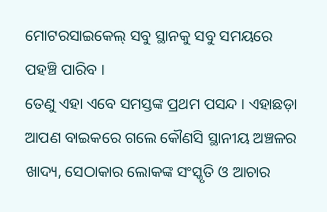ମୋଟରସାଇକେଲ୍ ସବୁ ସ୍ଥାନକୁ ସବୁ ସମୟରେ ପହଞ୍ଚି ପାରିବ ।
ତେଣୁ ଏହା ଏବେ ସମସ୍ତଙ୍କ ପ୍ରଥମ ପସନ୍ଦ । ଏହାଛଡ଼ା ଆପଣ ବାଇକରେ ଗଲେ କୌଣସି ସ୍ଥାନୀୟ ଅଞ୍ଚଳର ଖାଦ୍ୟ, ସେଠାକାର ଲୋକଙ୍କ ସଂସ୍କୃତି ଓ ଆଚାର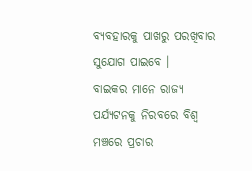ବ୍ୟବହାରକୁ ପାଖରୁ ପରଖିବାର ସୁଯୋଗ ପାଇବେ ।
ବାଇକର ମାନେ ରାଜ୍ୟ ପର୍ଯ୍ୟଟନକୁ ନିରବରେ ବିଶ୍ୱ ମଞ୍ଚରେ ପ୍ରଚାର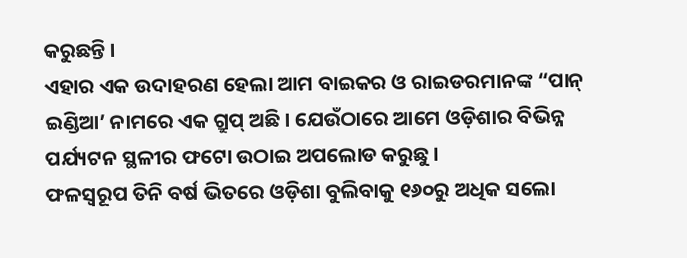କରୁଛନ୍ତି ।
ଏହାର ଏକ ଉଦାହରଣ ହେଲା ଆମ ବାଇକର ଓ ରାଇଡରମାନଙ୍କ “ପାନ୍ ଇଣ୍ଡିଆ’ ନାମରେ ଏକ ଗ୍ରୁପ୍ ଅଛି । ଯେଉଁଠାରେ ଆମେ ଓଡ଼ିଶାର ବିଭିନ୍ନ ପର୍ଯ୍ୟଟନ ସ୍ଥଳୀର ଫଟୋ ଉଠାଇ ଅପଲୋଡ କରୁଛୁ ।
ଫଳସ୍ୱରୂପ ତିନି ବର୍ଷ ଭିତରେ ଓଡ଼ିଶା ବୁଲିବାକୁ ୧୬୦ରୁ ଅଧିକ ସଲୋ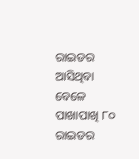ରାଇଡର ଆସିଥିବା ବେଳେ ପାଖାପାଖି ୮୦ ରାଇଡର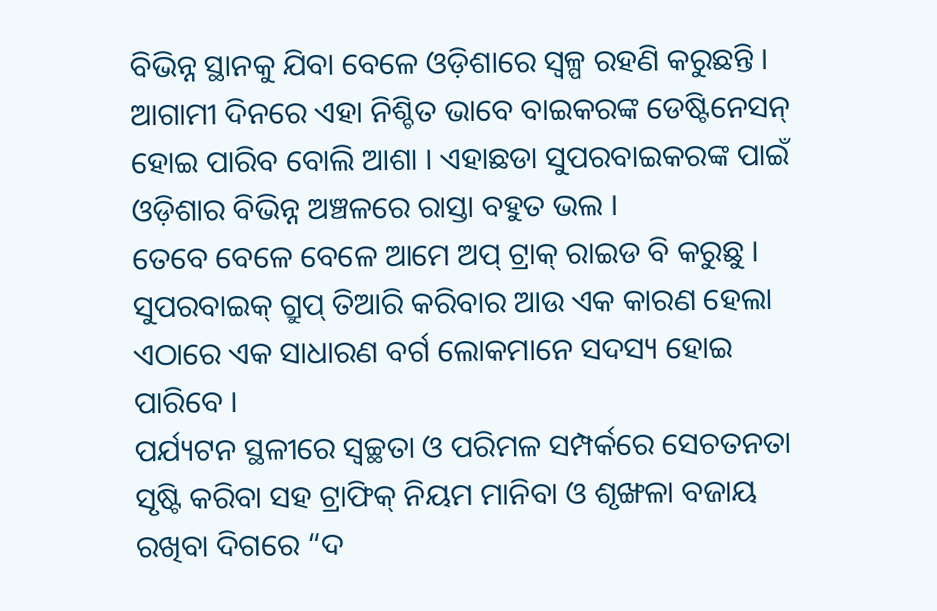ବିଭିନ୍ନ ସ୍ଥାନକୁ ଯିବା ବେଳେ ଓଡ଼ିଶାରେ ସ୍ୱଳ୍ପ ରହଣି କରୁଛନ୍ତି ।
ଆଗାମୀ ଦିନରେ ଏହା ନିଶ୍ଚିତ ଭାବେ ବାଇକରଙ୍କ ଡେଷ୍ଟିନେସନ୍ ହୋଇ ପାରିବ ବୋଲି ଆଶା । ଏହାଛଡା ସୁପରବାଇକରଙ୍କ ପାଇଁ ଓଡ଼ିଶାର ବିଭିନ୍ନ ଅଞ୍ଚଳରେ ରାସ୍ତା ବହୁତ ଭଲ ।
ତେବେ ବେଳେ ବେଳେ ଆମେ ଅପ୍ ଟ୍ରାକ୍ ରାଇଡ ବି କରୁଛୁ । ସୁପରବାଇକ୍ ଗ୍ରୁପ୍ ତିଆରି କରିବାର ଆଉ ଏକ କାରଣ ହେଲା ଏଠାରେ ଏକ ସାଧାରଣ ବର୍ଗ ଲୋକମାନେ ସଦସ୍ୟ ହୋଇ ପାରିବେ ।
ପର୍ଯ୍ୟଟନ ସ୍ଥଳୀରେ ସ୍ୱଚ୍ଛତା ଓ ପରିମଳ ସମ୍ପର୍କରେ ସେଚତନତା ସୃଷ୍ଟି କରିବା ସହ ଟ୍ରାଫିକ୍ ନିୟମ ମାନିବା ଓ ଶୃଙ୍ଖଳା ବଜାୟ ରଖିବା ଦିଗରେ “ଦ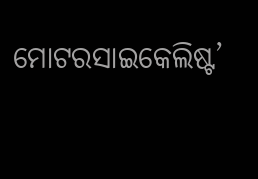ମୋଟରସାଇକେଲିଷ୍ଟ’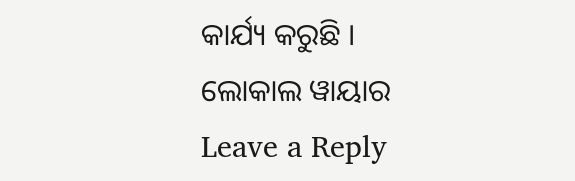କାର୍ଯ୍ୟ କରୁଛି ।
ଲୋକାଲ ୱାୟାର
Leave a Reply